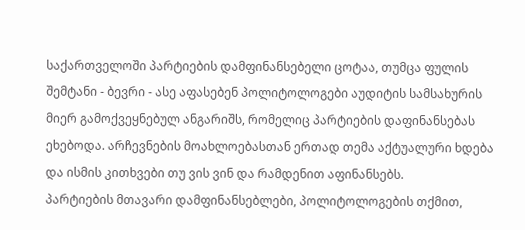საქართველოში პარტიების დამფინანსებელი ცოტაა, თუმცა ფულის შემტანი - ბევრი - ასე აფასებენ პოლიტოლოგები აუდიტის სამსახურის მიერ გამოქვეყნებულ ანგარიშს, რომელიც პარტიების დაფინანსებას ეხებოდა. არჩევნების მოახლოებასთან ერთად თემა აქტუალური ხდება და ისმის კითხვები თუ ვის ვინ და რამდენით აფინანსებს.
პარტიების მთავარი დამფინანსებლები, პოლიტოლოგების თქმით,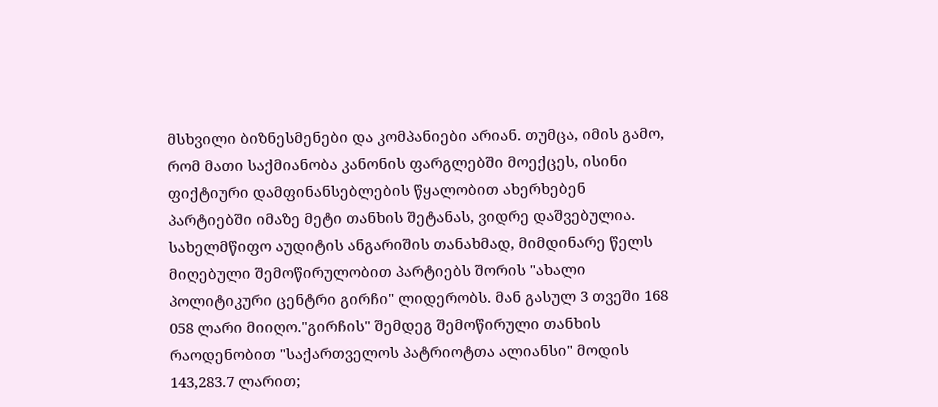მსხვილი ბიზნესმენები და კომპანიები არიან. თუმცა, იმის გამო, რომ მათი საქმიანობა კანონის ფარგლებში მოექცეს, ისინი ფიქტიური დამფინანსებლების წყალობით ახერხებენ პარტიებში იმაზე მეტი თანხის შეტანას, ვიდრე დაშვებულია.
სახელმწიფო აუდიტის ანგარიშის თანახმად, მიმდინარე წელს მიღებული შემოწირულობით პარტიებს შორის "ახალი პოლიტიკური ცენტრი გირჩი" ლიდერობს. მან გასულ 3 თვეში 168 058 ლარი მიიღო."გირჩის" შემდეგ შემოწირული თანხის რაოდენობით "საქართველოს პატრიოტთა ალიანსი" მოდის 143,283.7 ლარით;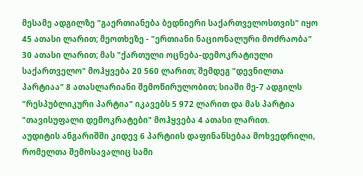მესამე ადგილზე "გაერთიანება ბედნიერი საქართველოსთვის" იყო 45 ათასი ლარით; მეოთხეზე - "ერთიანი ნაციონალური მოძრაობა" 30 ათასი ლარით; მას "ქართული ოცნება-დემოკრატიული საქართველო" მოჰყვება 20 560 ლარით; შემდეგ "დევნილთა პარტიაა" 8 ათასლარიანი შემოწირულობით; სიაში მე-7 ადგილს "რესპუბლიკური პარტია" იკავებს 5 972 ლარით და მას პარტია "თავისუფალი დემოკრატები" მოჰყვება 4 ათასი ლარით.
აუდიტის ანგარიშში კიდევ 6 პარტიის დაფინანსებაა მოხვედრილი, რომელთა შემოსავალიც სამი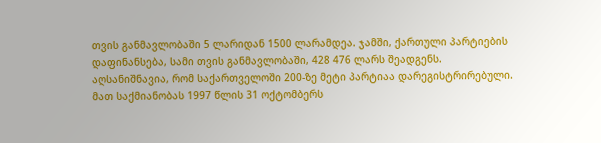თვის განმავლობაში 5 ლარიდან 1500 ლარამდეა. ჯამში, ქართული პარტიების დაფინანსება, სამი თვის განმავლობაში, 428 476 ლარს შეადგენს.
აღსანიშნავია, რომ საქართველოში 200-ზე მეტი პარტიაა დარეგისტრირებული. მათ საქმიანობას 1997 წლის 31 ოქტომბერს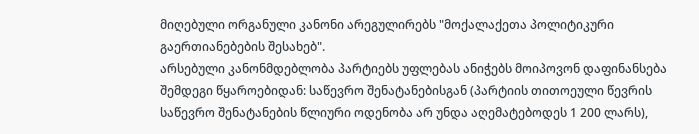მიღებული ორგანული კანონი არეგულირებს "მოქალაქეთა პოლიტიკური გაერთიანებების შესახებ".
არსებული კანონმდებლობა პარტიებს უფლებას ანიჭებს მოიპოვონ დაფინანსება შემდეგი წყაროებიდან: საწევრო შენატანებისგან (პარტიის თითოეული წევრის საწევრო შენატანების წლიური ოდენობა არ უნდა აღემატებოდეს 1 200 ლარს),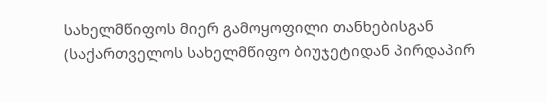სახელმწიფოს მიერ გამოყოფილი თანხებისგან (საქართველოს სახელმწიფო ბიუჯეტიდან პირდაპირ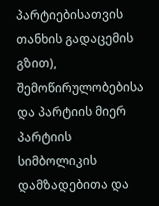პარტიებისათვის თანხის გადაცემის გზით), შემოწირულობებისა და პარტიის მიერ პარტიის სიმბოლიკის დამზადებითა და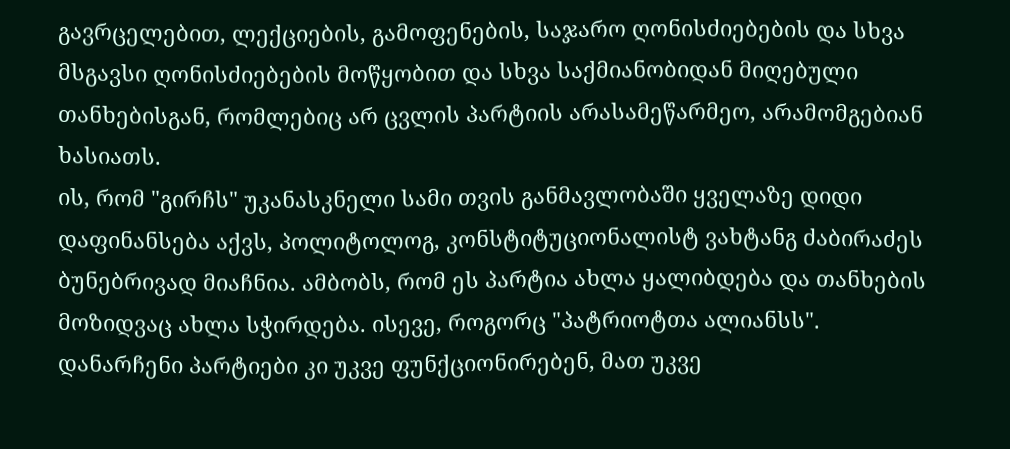გავრცელებით, ლექციების, გამოფენების, საჯარო ღონისძიებების და სხვა მსგავსი ღონისძიებების მოწყობით და სხვა საქმიანობიდან მიღებული თანხებისგან, რომლებიც არ ცვლის პარტიის არასამეწარმეო, არამომგებიან ხასიათს.
ის, რომ "გირჩს" უკანასკნელი სამი თვის განმავლობაში ყველაზე დიდი დაფინანსება აქვს, პოლიტოლოგ, კონსტიტუციონალისტ ვახტანგ ძაბირაძეს ბუნებრივად მიაჩნია. ამბობს, რომ ეს პარტია ახლა ყალიბდება და თანხების მოზიდვაც ახლა სჭირდება. ისევე, როგორც "პატრიოტთა ალიანსს".
დანარჩენი პარტიები კი უკვე ფუნქციონირებენ, მათ უკვე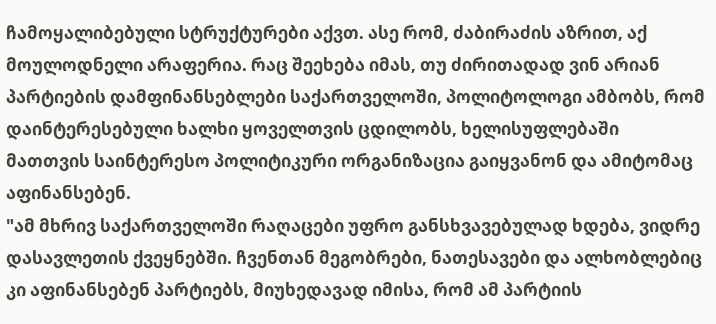ჩამოყალიბებული სტრუქტურები აქვთ. ასე რომ, ძაბირაძის აზრით, აქ მოულოდნელი არაფერია. რაც შეეხება იმას, თუ ძირითადად ვინ არიან პარტიების დამფინანსებლები საქართველოში, პოლიტოლოგი ამბობს, რომ დაინტერესებული ხალხი ყოველთვის ცდილობს, ხელისუფლებაში მათთვის საინტერესო პოლიტიკური ორგანიზაცია გაიყვანონ და ამიტომაც აფინანსებენ.
"ამ მხრივ საქართველოში რაღაცები უფრო განსხვავებულად ხდება, ვიდრე დასავლეთის ქვეყნებში. ჩვენთან მეგობრები, ნათესავები და ალხობლებიც კი აფინანსებენ პარტიებს, მიუხედავად იმისა, რომ ამ პარტიის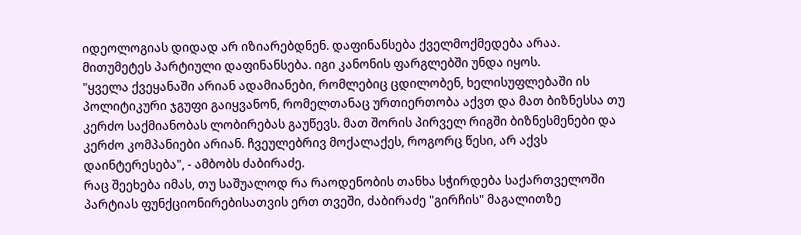იდეოლოგიას დიდად არ იზიარებდნენ. დაფინანსება ქველმოქმედება არაა. მითუმეტეს პარტიული დაფინანსება. იგი კანონის ფარგლებში უნდა იყოს.
"ყველა ქვეყანაში არიან ადამიანები, რომლებიც ცდილობენ, ხელისუფლებაში ის პოლიტიკური ჯგუფი გაიყვანონ, რომელთანაც ურთიერთობა აქვთ და მათ ბიზნესსა თუ კერძო საქმიანობას ლობირებას გაუწევს. მათ შორის პირველ რიგში ბიზნესმენები და კერძო კომპანიები არიან. ჩვეულებრივ მოქალაქეს, როგორც წესი, არ აქვს დაინტერესება", - ამბობს ძაბირაძე.
რაც შეეხება იმას, თუ საშუალოდ რა რაოდენობის თანხა სჭირდება საქართველოში პარტიას ფუნქციონირებისათვის ერთ თვეში, ძაბირაძე "გირჩის" მაგალითზე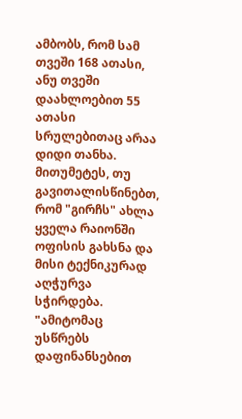ამბობს, რომ სამ თვეში 168 ათასი, ანუ თვეში დაახლოებით 55 ათასი სრულებითაც არაა დიდი თანხა. მითუმეტეს, თუ გავითალისწინებთ, რომ "გირჩს" ახლა ყველა რაიონში ოფისის გახსნა და მისი ტექნიკურად აღჭურვა სჭირდება.
"ამიტომაც უსწრებს დაფინანსებით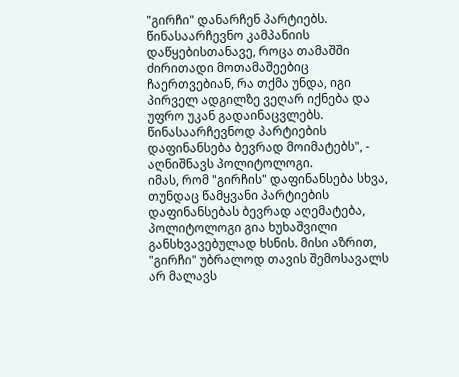"გირჩი" დანარჩენ პარტიებს. წინასაარჩევნო კამპანიის დაწყებისთანავე, როცა თამაშში ძირითადი მოთამაშეებიც ჩაერთვებიან, რა თქმა უნდა, იგი პირველ ადგილზე ვეღარ იქნება და უფრო უკან გადაინაცვლებს. წინასაარჩევნოდ პარტიების დაფინანსება ბევრად მოიმატებს", - აღნიშნავს პოლიტოლოგი.
იმას, რომ "გირჩის" დაფინანსება სხვა, თუნდაც წამყვანი პარტიების დაფინანსებას ბევრად აღემატება, პოლიტოლოგი გია ხუხაშვილი განსხვავებულად ხსნის. მისი აზრით, "გირჩი" უბრალოდ თავის შემოსავალს არ მალავს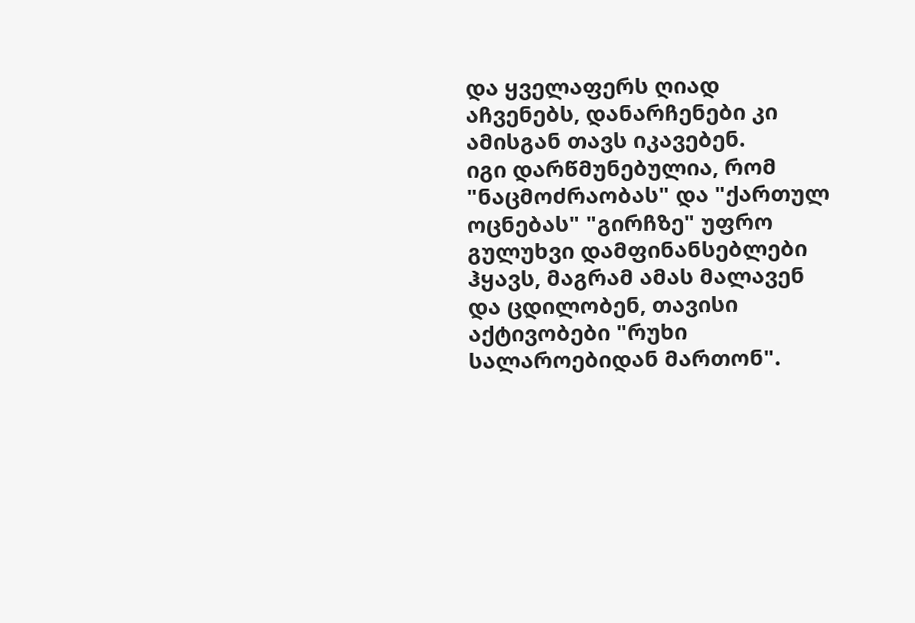და ყველაფერს ღიად აჩვენებს, დანარჩენები კი ამისგან თავს იკავებენ.
იგი დარწმუნებულია, რომ "ნაცმოძრაობას" და "ქართულ ოცნებას" "გირჩზე" უფრო გულუხვი დამფინანსებლები ჰყავს, მაგრამ ამას მალავენ და ცდილობენ, თავისი აქტივობები "რუხი სალაროებიდან მართონ".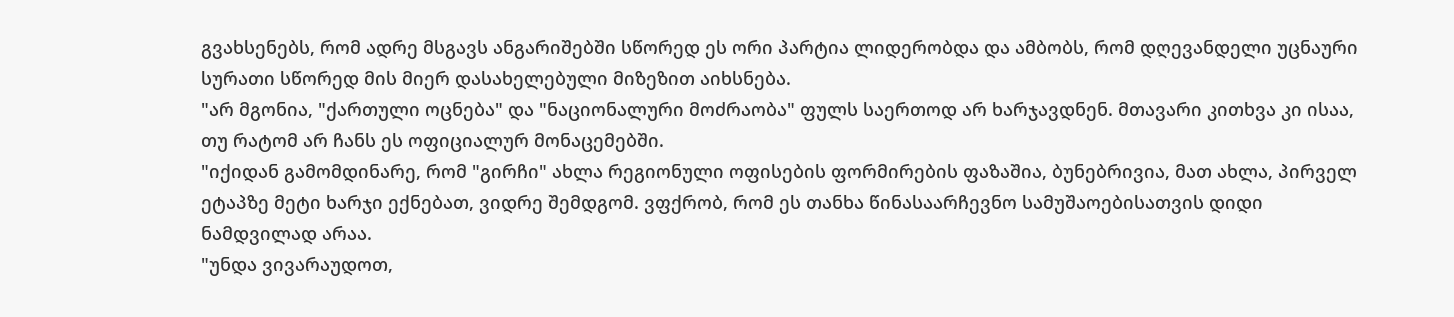გვახსენებს, რომ ადრე მსგავს ანგარიშებში სწორედ ეს ორი პარტია ლიდერობდა და ამბობს, რომ დღევანდელი უცნაური სურათი სწორედ მის მიერ დასახელებული მიზეზით აიხსნება.
"არ მგონია, "ქართული ოცნება" და "ნაციონალური მოძრაობა" ფულს საერთოდ არ ხარჯავდნენ. მთავარი კითხვა კი ისაა, თუ რატომ არ ჩანს ეს ოფიციალურ მონაცემებში.
"იქიდან გამომდინარე, რომ "გირჩი" ახლა რეგიონული ოფისების ფორმირების ფაზაშია, ბუნებრივია, მათ ახლა, პირველ ეტაპზე მეტი ხარჯი ექნებათ, ვიდრე შემდგომ. ვფქრობ, რომ ეს თანხა წინასაარჩევნო სამუშაოებისათვის დიდი ნამდვილად არაა.
"უნდა ვივარაუდოთ,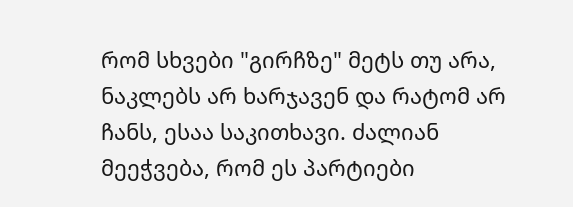რომ სხვები "გირჩზე" მეტს თუ არა, ნაკლებს არ ხარჯავენ და რატომ არ ჩანს, ესაა საკითხავი. ძალიან მეეჭვება, რომ ეს პარტიები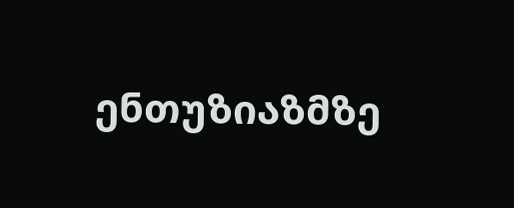ენთუზიაზმზე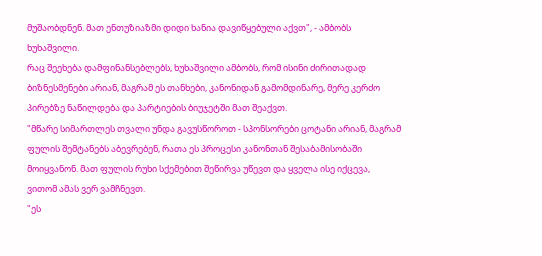მუშაობდნენ. მათ ენთუზიაზმი დიდი ხანია დავიწყებული აქვთ", - ამბობს ხუხაშვილი.
რაც შეეხება დამფინანსებლებს, ხუხაშვილი ამბობს, რომ ისინი ძირითადად ბიზნესმენები არიან, მაგრამ ეს თანხები, კანონიდან გამომდინარე, მერე კერძო პირებზე ნაწილდება და პარტიების ბიუჯეტში მათ შეაქვთ.
"მწარე სიმართლეს თვალი უნდა გავუსწოროთ - სპონსორები ცოტანი არიან, მაგრამ ფულის შემტანებს აბევრებენ, რათა ეს პროცესი კანონთან შესაბამისობაში მოიყვანონ. მათ ფულის რუხი სქემებით შეწირვა უწევთ და ყველა ისე იქცევა, ვითომ ამას ვერ ვამჩნევთ.
"ეს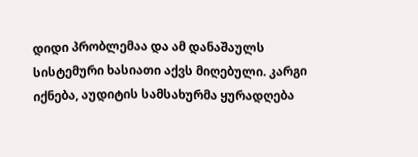დიდი პრობლემაა და ამ დანაშაულს სისტემური ხასიათი აქვს მიღებული. კარგი იქნება, აუდიტის სამსახურმა ყურადღება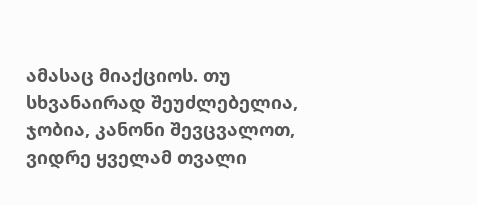ამასაც მიაქციოს. თუ სხვანაირად შეუძლებელია, ჯობია, კანონი შევცვალოთ, ვიდრე ყველამ თვალი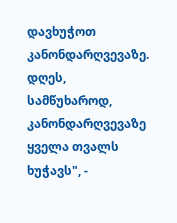დავხუჭოთ კანონდარღვევაზე. დღეს, სამწუხაროდ, კანონდარღვევაზე ყველა თვალს ხუჭავს", -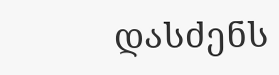დასძენს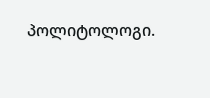პოლიტოლოგი.